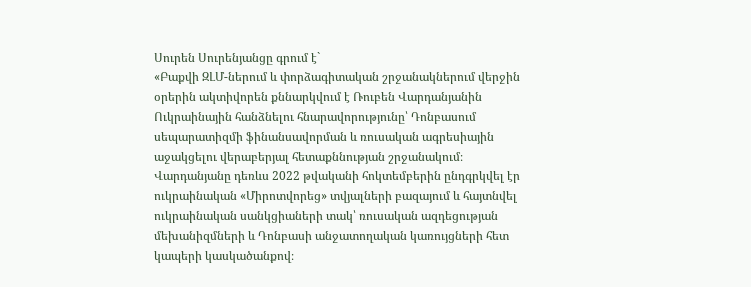Սուրեն Սուրենյանցը գրում է`
«Բաքվի ԶԼՄ-ներում և փորձագիտական շրջանակներում վերջին օրերին ակտիվորեն քննարկվում է Ռուբեն Վարդանյանին Ուկրաինային հանձնելու հնարավորությունը՝ Դոնբասում սեպարատիզմի ֆինանսավորման և ռուսական ագրեսիային աջակցելու վերաբերյալ հետաքննության շրջանակում։
Վարդանյանը դեռևս 2022 թվականի հոկտեմբերին ընդգրկվել էր ուկրաինական «Միրոտվորեց» տվյալների բազայում և հայտնվել ուկրաինական սանկցիաների տակ՝ ռուսական ազդեցության մեխանիզմների և Դոնբասի անջատողական կառույցների հետ կապերի կասկածանքով։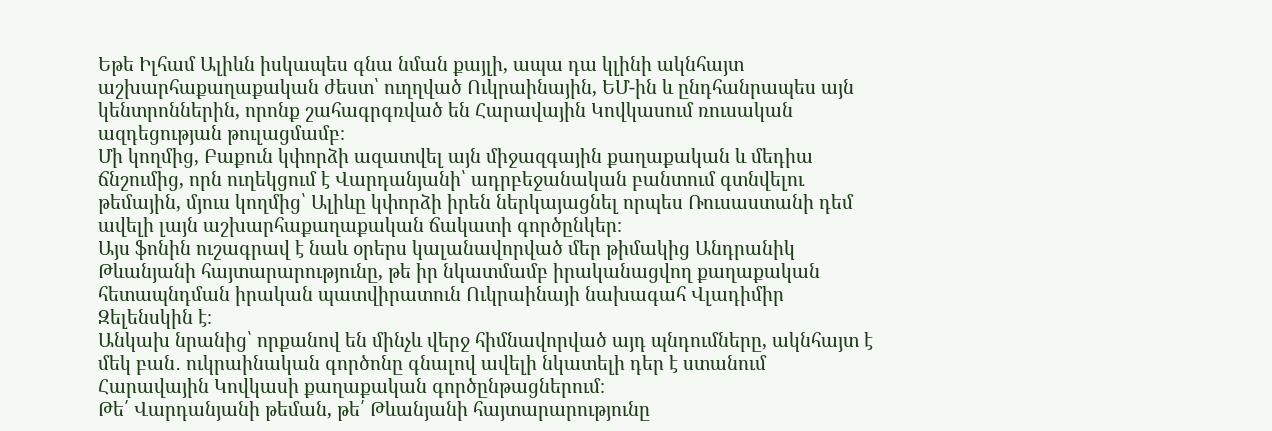Եթե Իլհամ Ալիևն իսկապես գնա նման քայլի, ապա դա կլինի ակնհայտ աշխարհաքաղաքական ժեստ՝ ուղղված Ուկրաինային, ԵՄ-ին և ընդհանրապես այն կենտրոններին, որոնք շահագրգռված են Հարավային Կովկասում ռուսական ազդեցության թուլացմամբ։
Մի կողմից, Բաքուն կփորձի ազատվել այն միջազգային քաղաքական և մեդիա ճնշումից, որն ուղեկցում է Վարդանյանի՝ ադրբեջանական բանտում գտնվելու թեմային, մյուս կողմից՝ Ալիևը կփորձի իրեն ներկայացնել որպես Ռուսաստանի դեմ ավելի լայն աշխարհաքաղաքական ճակատի գործընկեր։
Այս ֆոնին ուշագրավ է նաև օրերս կալանավորված մեր թիմակից Անդրանիկ Թևանյանի հայտարարությունը, թե իր նկատմամբ իրականացվող քաղաքական հետապնդման իրական պատվիրատուն Ուկրաինայի նախագահ Վլադիմիր Զելենսկին է։
Անկախ նրանից՝ որքանով են մինչև վերջ հիմնավորված այդ պնդումները, ակնհայտ է մեկ բան․ ուկրաինական գործոնը գնալով ավելի նկատելի դեր է ստանում Հարավային Կովկասի քաղաքական գործընթացներում։
Թե՛ Վարդանյանի թեման, թե՛ Թևանյանի հայտարարությունը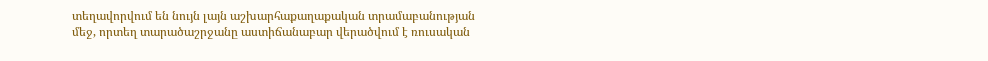տեղավորվում են նույն լայն աշխարհաքաղաքական տրամաբանության մեջ, որտեղ տարածաշրջանը աստիճանաբար վերածվում է ռուսական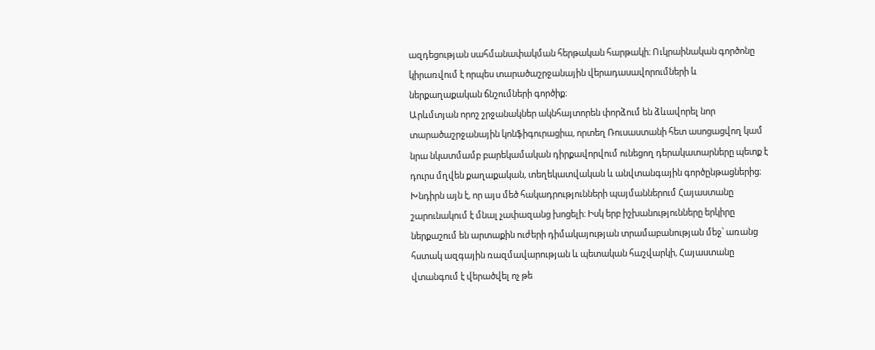ազդեցության սահմանափակման հերթական հարթակի։ Ուկրաինական գործոնը կիրառվում է որպես տարածաշրջանային վերադասավորումների և ներքաղաքական ճնշումների գործիք։
Արևմտյան որոշ շրջանակներ ակնհայտորեն փորձում են ձևավորել նոր տարածաշրջանային կոնֆիգուրացիա, որտեղ Ռուսաստանի հետ ասոցացվող կամ նրա նկատմամբ բարեկամական դիրքավորվում ունեցող դերակատարները պետք է դուրս մղվեն քաղաքական, տեղեկատվական և անվտանգային գործընթացներից։
Խնդիրն այն է, որ այս մեծ հակադրությունների պայմաններում Հայաստանը շարունակում է մնալ չափազանց խոցելի։ Իսկ երբ իշխանությունները երկիրը ներքաշում են արտաքին ուժերի դիմակայության տրամաբանության մեջ՝ առանց հստակ ազգային ռազմավարության և պետական հաշվարկի, Հայաստանը վտանգում է վերածվել ոչ թե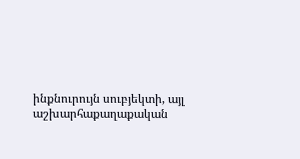ինքնուրույն սուբյեկտի, այլ աշխարհաքաղաքական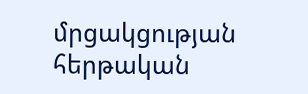մրցակցության հերթական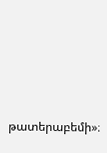թատերաբեմի»։